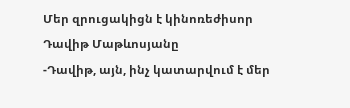Մեր զրուցակիցն է կինոռեժիսոր Դավիթ Մաթևոսյանը
-Դավիթ, այն, ինչ կատարվում է մեր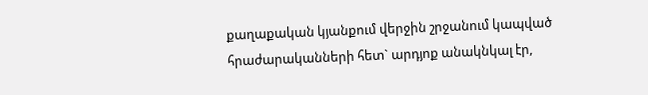քաղաքական կյանքում վերջին շրջանում կապված հրաժարականների հետ` արդյոք անակնկալ էր,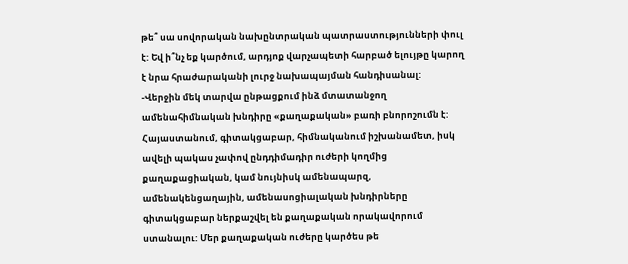թե՞ սա սովորական նախընտրական պատրաստությունների փուլ է: Եվ ի՞նչ եք կարծում, արդյոք վարչապետի հարբած ելույթը կարող է նրա հրաժարականի լուրջ նախապայման հանդիսանալ:
-Վերջին մեկ տարվա ընթացքում ինձ մտատանջող ամենահիմնական խնդիրը «քաղաքական» բառի բնորոշումն է: Հայաստանում, գիտակցաբար, հիմնականում իշխանամետ, իսկ ավելի պակաս չափով ընդդիմադիր ուժերի կողմից քաղաքացիական, կամ նույնիսկ ամենապարզ, ամենակենցաղային, ամենասոցիալական խնդիրները գիտակցաբար ներքաշվել են քաղաքական որակավորում ստանալու: Մեր քաղաքական ուժերը կարծես թե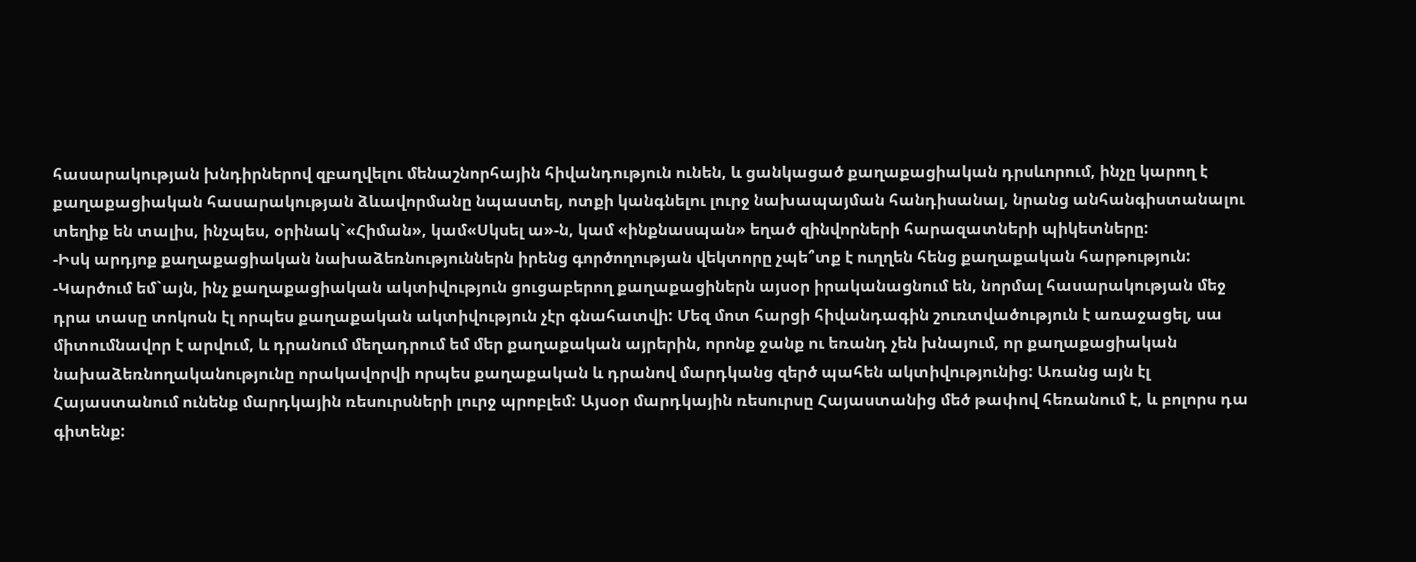հասարակության խնդիրներով զբաղվելու մենաշնորհային հիվանդություն ունեն, և ցանկացած քաղաքացիական դրսևորում, ինչը կարող է քաղաքացիական հասարակության ձևավորմանը նպաստել, ոտքի կանգնելու լուրջ նախապայման հանդիսանալ, նրանց անհանգիստանալու տեղիք են տալիս, ինչպես, օրինակ`«Հիման», կամ«Սկսել ա»-ն, կամ «ինքնասպան» եղած զինվորների հարազատների պիկետները:
-Իսկ արդյոք քաղաքացիական նախաձեռնություններն իրենց գործողության վեկտորը չպե՞տք է ուղղեն հենց քաղաքական հարթություն:
-Կարծում եմ`այն, ինչ քաղաքացիական ակտիվություն ցուցաբերող քաղաքացիներն այսօր իրականացնում են, նորմալ հասարակության մեջ դրա տասը տոկոսն էլ որպես քաղաքական ակտիվություն չէր գնահատվի: Մեզ մոտ հարցի հիվանդագին շուռտվածություն է առաջացել, սա միտումնավոր է արվում, և դրանում մեղադրում եմ մեր քաղաքական այրերին, որոնք ջանք ու եռանդ չեն խնայում, որ քաղաքացիական նախաձեռնողականությունը որակավորվի որպես քաղաքական և դրանով մարդկանց զերծ պահեն ակտիվությունից: Առանց այն էլ Հայաստանում ունենք մարդկային ռեսուրսների լուրջ պրոբլեմ: Այսօր մարդկային ռեսուրսը Հայաստանից մեծ թափով հեռանում է, և բոլորս դա գիտենք: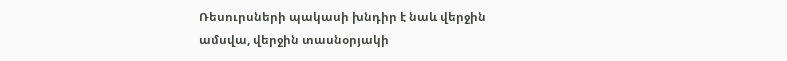Ռեսուրսների պակասի խնդիր է նաև վերջին ամսվա, վերջին տասնօրյակի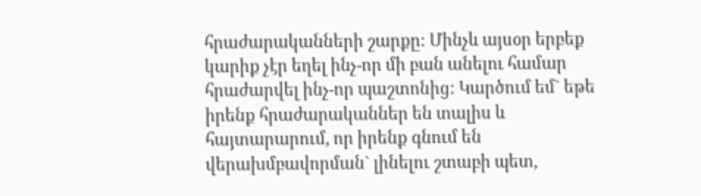հրաժարականների շարքը: Մինչև այսօր երբեք կարիք չէր եղել ինչ-որ մի բան անելու համար հրաժարվել ինչ-որ պաշտոնից: Կարծում եմ` եթե իրենք հրաժարականներ են տալիս և հայտարարում, որ իրենք գնում են վերախմբավորման` լինելու շտաբի պետ,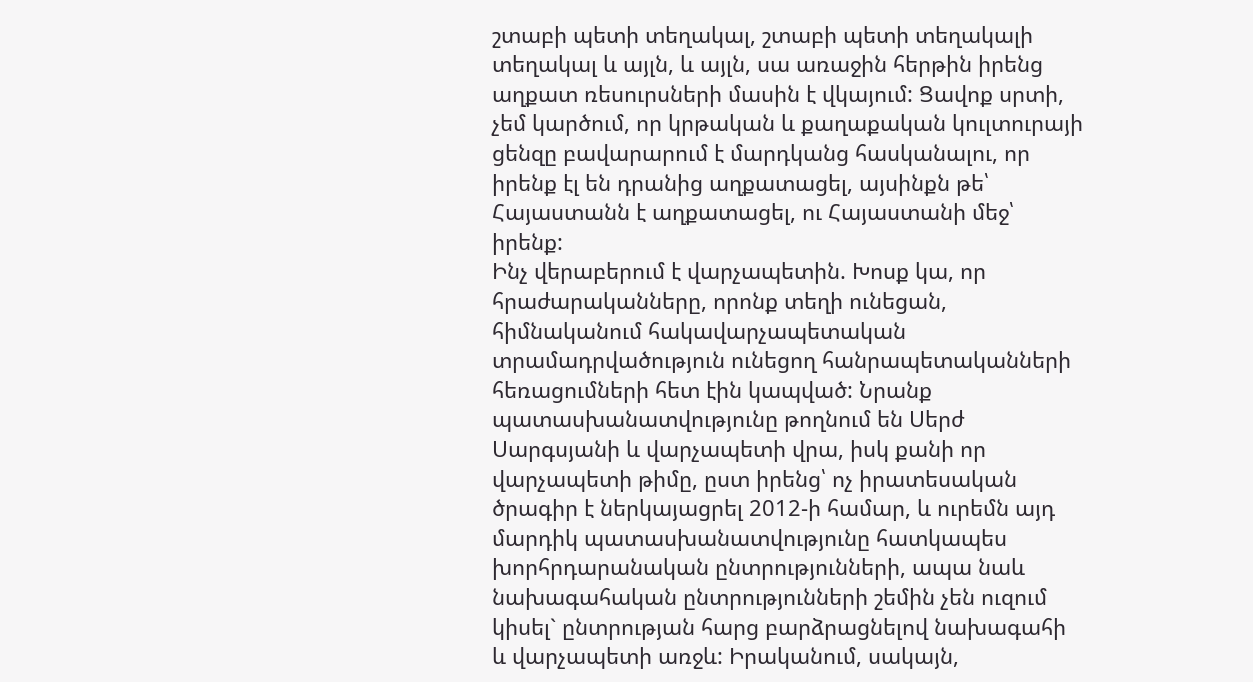շտաբի պետի տեղակալ, շտաբի պետի տեղակալի տեղակալ և այլն, և այլն, սա առաջին հերթին իրենց աղքատ ռեսուրսների մասին է վկայում: Ցավոք սրտի, չեմ կարծում, որ կրթական և քաղաքական կուլտուրայի ցենզը բավարարում է մարդկանց հասկանալու, որ իրենք էլ են դրանից աղքատացել, այսինքն թե՝ Հայաստանն է աղքատացել, ու Հայաստանի մեջ՝ իրենք:
Ինչ վերաբերում է վարչապետին. Խոսք կա, որ հրաժարականները, որոնք տեղի ունեցան, հիմնականում հակավարչապետական տրամադրվածություն ունեցող հանրապետականների հեռացումների հետ էին կապված: Նրանք պատասխանատվությունը թողնում են Սերժ Սարգսյանի և վարչապետի վրա, իսկ քանի որ վարչապետի թիմը, ըստ իրենց՝ ոչ իրատեսական ծրագիր է ներկայացրել 2012-ի համար, և ուրեմն այդ մարդիկ պատասխանատվությունը հատկապես խորհրդարանական ընտրությունների, ապա նաև նախագահական ընտրությունների շեմին չեն ուզում կիսել` ընտրության հարց բարձրացնելով նախագահի և վարչապետի առջև: Իրականում, սակայն,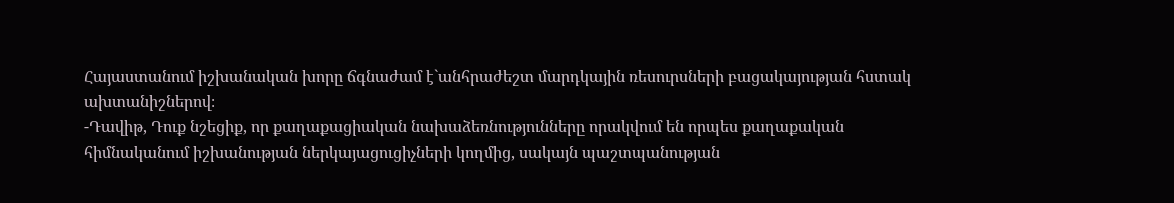Հայաստանում իշխանական խորը ճգնաժամ է`անհրաժեշտ մարդկային ռեսուրսների բացակայության հստակ ախտանիշներով։
-Դավիթ, Դուք նշեցիք, որ քաղաքացիական նախաձեռնությունները որակվում են որպես քաղաքական հիմնականում իշխանության ներկայացուցիչների կողմից, սակայն պաշտպանության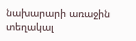նախարարի առաջին տեղակալ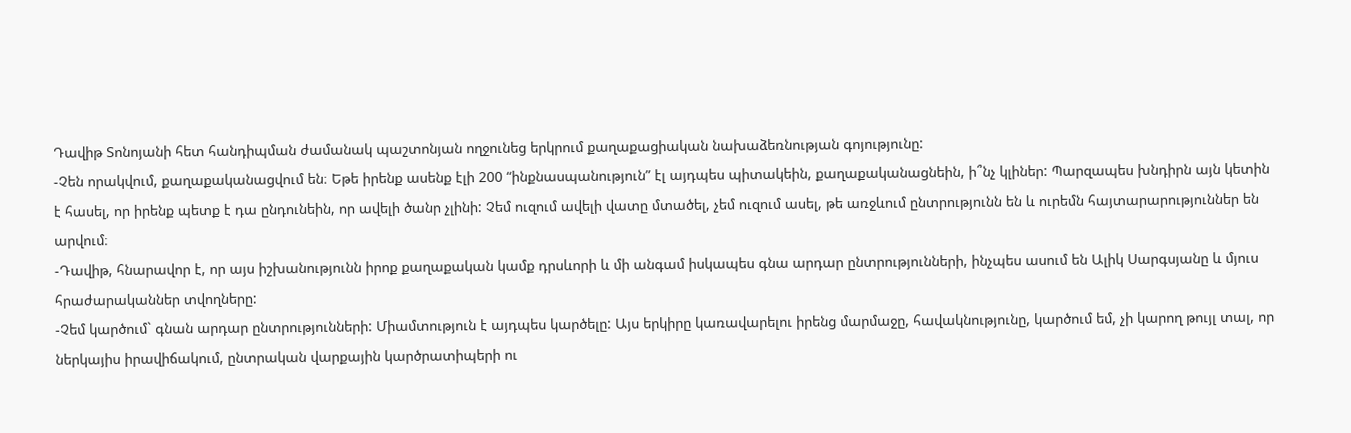Դավիթ Տոնոյանի հետ հանդիպման ժամանակ պաշտոնյան ողջունեց երկրում քաղաքացիական նախաձեռնության գոյությունը:
-Չեն որակվում, քաղաքականացվում են։ Եթե իրենք ասենք էլի 200 “ինքնասպանություն” էլ այդպես պիտակեին, քաղաքականացնեին, ի՞նչ կլիներ: Պարզապես խնդիրն այն կետին է հասել, որ իրենք պետք է դա ընդունեին, որ ավելի ծանր չլինի: Չեմ ուզում ավելի վատը մտածել, չեմ ուզում ասել, թե առջևում ընտրությունն են և ուրեմն հայտարարություններ են արվում։
-Դավիթ, հնարավոր է, որ այս իշխանությունն իրոք քաղաքական կամք դրսևորի և մի անգամ իսկապես գնա արդար ընտրությունների, ինչպես ասում են Ալիկ Սարգսյանը և մյուս հրաժարականներ տվողները:
-Չեմ կարծում` գնան արդար ընտրությունների: Միամտություն է այդպես կարծելը: Այս երկիրը կառավարելու իրենց մարմաջը, հավակնությունը, կարծում եմ, չի կարող թույլ տալ, որ ներկայիս իրավիճակում, ընտրական վարքային կարծրատիպերի ու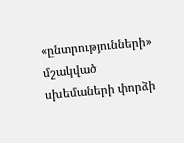«ընտրությունների» մշակված սխեմաների փորձի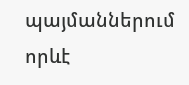պայմաններում որևէ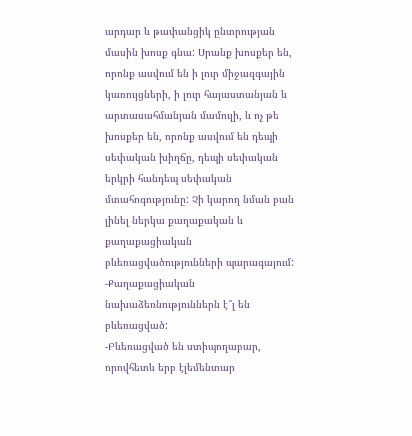արդար և թափանցիկ ընտրության մասին խոսք գնա: Սրանք խոսքեր են, որոնք ասվում են ի լուր միջազգային կառույցների, ի լուր հայաստանյան և արտասահմանյան մամուլի, և ոչ թե խոսքեր են, որոնք ասվում են դեպի սեփական խիղճը, դեպի սեփական երկրի հանդեպ սեփական մտահոգությունը: Չի կարող նման բան լինել ներկա քաղաքական և քաղաքացիական բևեռացվածությունների պարագայում:
-Քաղաքացիական նախաձեռնություններն է՞լ են բևեռացված:
-Բևեռացված են ստիպողաբար, որովհետև երբ էլեմենտար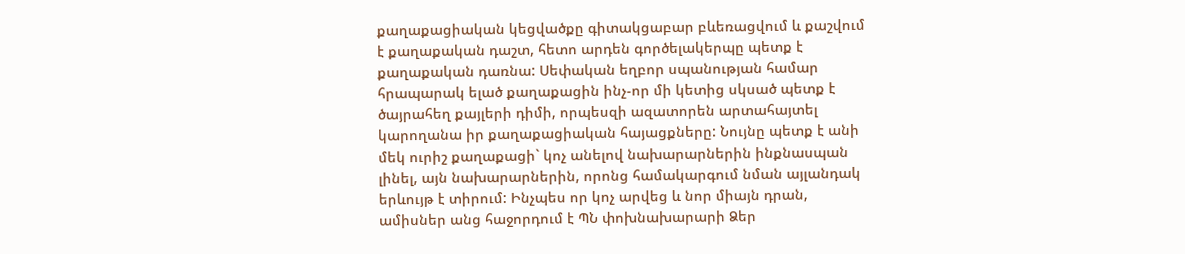քաղաքացիական կեցվածքը գիտակցաբար բևեռացվում և քաշվում է քաղաքական դաշտ, հետո արդեն գործելակերպը պետք է քաղաքական դառնա: Սեփական եղբոր սպանության համար հրապարակ ելած քաղաքացին ինչ-որ մի կետից սկսած պետք է ծայրահեղ քայլերի դիմի, որպեսզի ազատորեն արտահայտել կարողանա իր քաղաքացիական հայացքները: Նույնը պետք է անի մեկ ուրիշ քաղաքացի` կոչ անելով նախարարներին ինքնասպան լինել, այն նախարարներին, որոնց համակարգում նման այլանդակ երևույթ է տիրում: Ինչպես որ կոչ արվեց և նոր միայն դրան, ամիսներ անց հաջորդում է ՊՆ փոխնախարարի Ձեր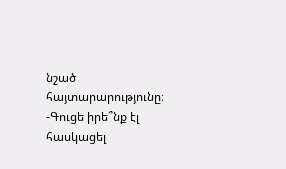նշած հայտարարությունը։
-Գուցե իրե՞նք էլ հասկացել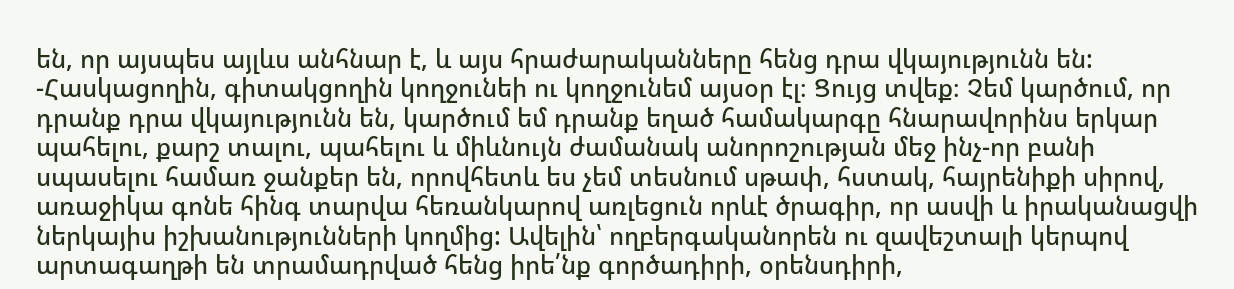են, որ այսպես այլևս անհնար է, և այս հրաժարականները հենց դրա վկայությունն են:
-Հասկացողին, գիտակցողին կողջունեի ու կողջունեմ այսօր էլ։ Ցույց տվեք։ Չեմ կարծում, որ դրանք դրա վկայությունն են, կարծում եմ դրանք եղած համակարգը հնարավորինս երկար պահելու, քարշ տալու, պահելու և միևնույն ժամանակ անորոշության մեջ ինչ-որ բանի սպասելու համառ ջանքեր են, որովհետև ես չեմ տեսնում սթափ, հստակ, հայրենիքի սիրով, առաջիկա գոնե հինգ տարվա հեռանկարով առլեցուն որևէ ծրագիր, որ ասվի և իրականացվի ներկայիս իշխանությունների կողմից: Ավելին՝ ողբերգականորեն ու զավեշտալի կերպով արտագաղթի են տրամադրված հենց իրե՛նք գործադիրի, օրենսդիրի,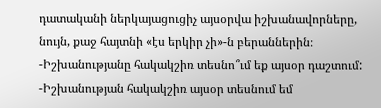դատականի ներկայացուցիչ այսօրվա իշխանավորները, նույն, քաջ հայտնի «էս երկիր չի»-ն բերաններին։
-Իշխանությանը հակակշիռ տեսնո՞ւմ եք այսօր դաշտում:
-Իշխանության հակակշիռ այսօր տեսնում եմ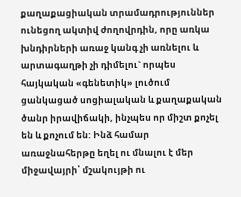քաղաքացիական տրամադրություններ ունեցող ակտիվ ժողովրդին, որը առկա խնդիրների առաջ կանգ չի առնելու և արտագաղթի չի դիմելու` որպես հայկական «գենետիկ» լուծում ցանկացած սոցիալական և քաղաքական ծանր իրավիճակի, ինչպես որ միշտ քոչել են և քոչում են: Ինձ համար առաջնահերթը եղել ու մնալու է մեր միջավայրի՝ մշակույթի ու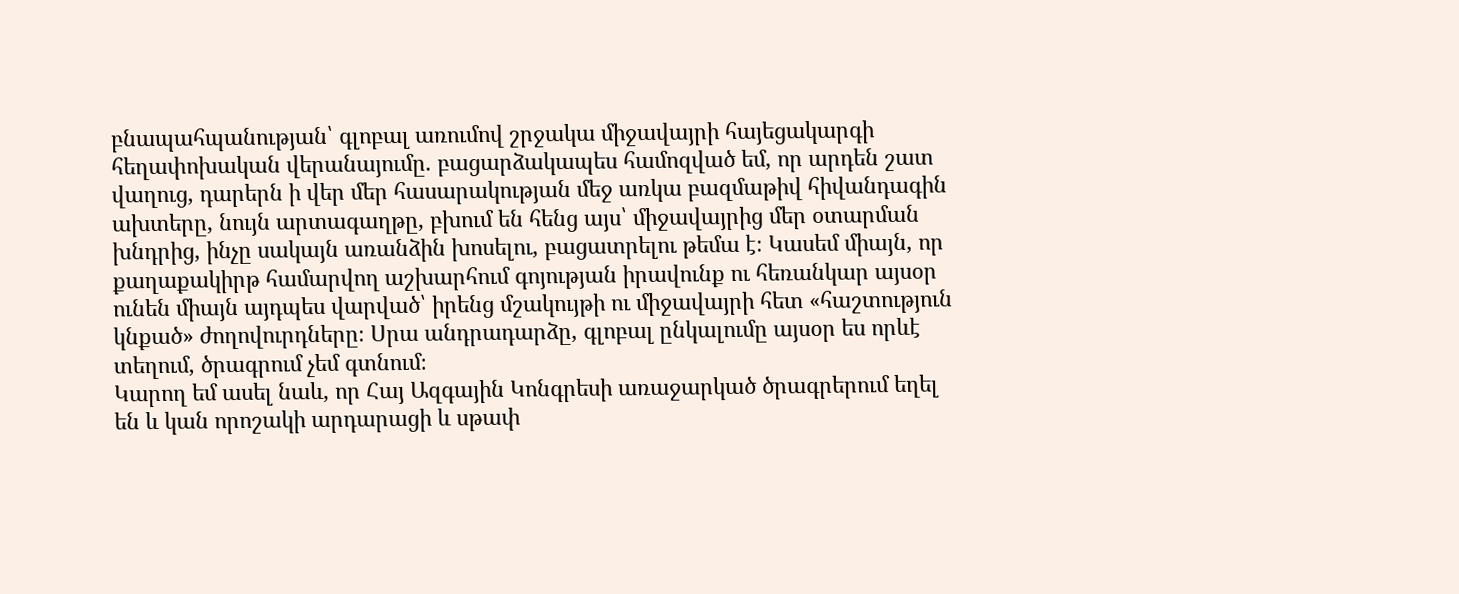բնապահպանության՝ գլոբալ առումով շրջակա միջավայրի հայեցակարգի հեղափոխական վերանայումը. բացարձակապես համոզված եմ, որ արդեն շատ վաղուց, դարերն ի վեր մեր հասարակության մեջ առկա բազմաթիվ հիվանդագին ախտերը, նույն արտագաղթը, բխում են հենց այս՝ միջավայրից մեր օտարման խնդրից, ինչը սակայն առանձին խոսելու, բացատրելու թեմա է։ Կասեմ միայն, որ քաղաքակիրթ համարվող աշխարհում գոյության իրավունք ու հեռանկար այսօր ունեն միայն այդպես վարված՝ իրենց մշակույթի ու միջավայրի հետ «հաշտություն կնքած» ժողովուրդները։ Սրա անդրադարձը, գլոբալ ընկալումը այսօր ես որևէ տեղում, ծրագրում չեմ գտնում։
Կարող եմ ասել նաև, որ Հայ Ազգային Կոնգրեսի առաջարկած ծրագրերում եղել են և կան որոշակի արդարացի և սթափ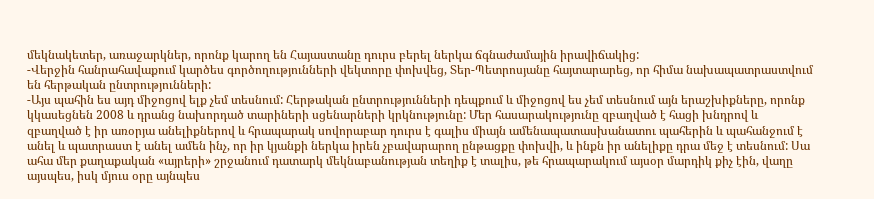մեկնակետեր, առաջարկներ, որոնք կարող են Հայաստանը դուրս բերել ներկա ճգնաժամային իրավիճակից:
-Վերջին հանրահավաքում կարծես գործողությունների վեկտորը փոխվեց, Տեր-Պետրոսյանը հայտարարեց, որ հիմա նախապատրաստվում են հերթական ընտրությունների:
-Այս պահին ես այդ միջոցով ելք չեմ տեսնում: Հերթական ընտրությունների դեպքում և միջոցով ես չեմ տեսնում այն երաշխիքները, որոնք կկասեցնեն 2008 և դրանց նախորդած տարիների սցենարների կրկնությունը: Մեր հասարակությունը զբաղված է հացի խնդրով և զբաղված է իր առօրյա անելիքներով և հրապարակ սովորաբար դուրս է գալիս միայն ամենապատասխանատու պահերին և պահանջում է անել և պատրաստ է անել ամեն ինչ, որ իր կյանքի ներկա իրեն չբավարարող ընթացքը փոխվի, և ինքն իր անելիքը դրա մեջ է տեսնում: Սա ահա մեր քաղաքական «այրերի» շրջանում դատարկ մեկնաբանության տեղիք է տալիս, թե հրապարակում այսօր մարդիկ քիչ էին, վաղը այսպես, իսկ մյուս օրը այնպես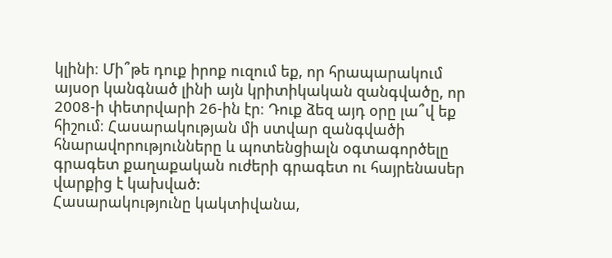կլինի։ Մի՞թե դուք իրոք ուզում եք, որ հրապարակում այսօր կանգնած լինի այն կրիտիկական զանգվածը, որ 2008-ի փետրվարի 26-ին էր։ Դուք ձեզ այդ օրը լա՞վ եք հիշում։ Հասարակության մի ստվար զանգվածի հնարավորությունները և պոտենցիալն օգտագործելը գրագետ քաղաքական ուժերի գրագետ ու հայրենասեր վարքից է կախված:
Հասարակությունը կակտիվանա,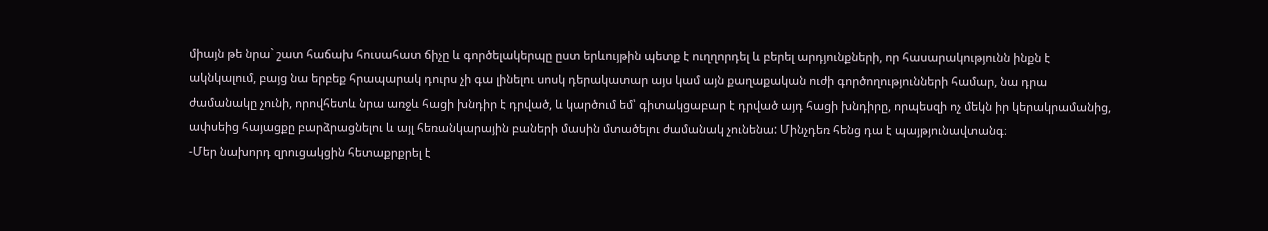միայն թե նրա` շատ հաճախ հուսահատ ճիչը և գործելակերպը ըստ երևույթին պետք է ուղղորդել և բերել արդյունքների, որ հասարակությունն ինքն է ակնկալում, բայց նա երբեք հրապարակ դուրս չի գա լինելու սոսկ դերակատար այս կամ այն քաղաքական ուժի գործողությունների համար, նա դրա ժամանակը չունի, որովհետև նրա առջև հացի խնդիր է դրված, և կարծում եմ՝ գիտակցաբար է դրված այդ հացի խնդիրը, որպեսզի ոչ մեկն իր կերակրամանից, ափսեից հայացքը բարձրացնելու և այլ հեռանկարային բաների մասին մտածելու ժամանակ չունենա: Մինչդեռ հենց դա է պայթյունավտանգ։
-Մեր նախորդ զրուցակցին հետաքրքրել է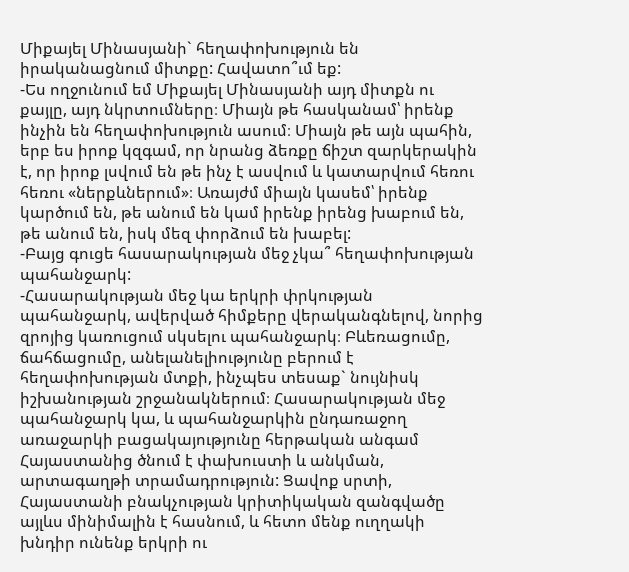Միքայել Մինասյանի` հեղափոխություն են իրականացնում միտքը: Հավատո՞ւմ եք:
-Ես ողջունում եմ Միքայել Մինասյանի այդ միտքն ու քայլը, այդ նկրտումները։ Միայն թե հասկանամ՝ իրենք ինչին են հեղափոխություն ասում։ Միայն թե այն պահին, երբ ես իրոք կզգամ, որ նրանց ձեռքը ճիշտ զարկերակին է, որ իրոք լսվում են թե ինչ է ասվում և կատարվում հեռու հեռու «ներքևներում»։ Առայժմ միայն կասեմ՝ իրենք կարծում են, թե անում են կամ իրենք իրենց խաբում են, թե անում են, իսկ մեզ փորձում են խաբել:
-Բայց գուցե հասարակության մեջ չկա՞ հեղափոխության պահանջարկ:
-Հասարակության մեջ կա երկրի փրկության պահանջարկ, ավերված հիմքերը վերականգնելով, նորից զրոյից կառուցում սկսելու պահանջարկ։ Բևեռացումը, ճահճացումը, անելանելիությունը բերում է հեղափոխության մտքի, ինչպես տեսաք` նույնիսկ իշխանության շրջանակներում։ Հասարակության մեջ պահանջարկ կա, և պահանջարկին ընդառաջող առաջարկի բացակայությունը հերթական անգամ Հայաստանից ծնում է փախուստի և անկման, արտագաղթի տրամադրություն: Ցավոք սրտի, Հայաստանի բնակչության կրիտիկական զանգվածը այլևս մինիմալին է հասնում, և հետո մենք ուղղակի խնդիր ունենք երկրի ու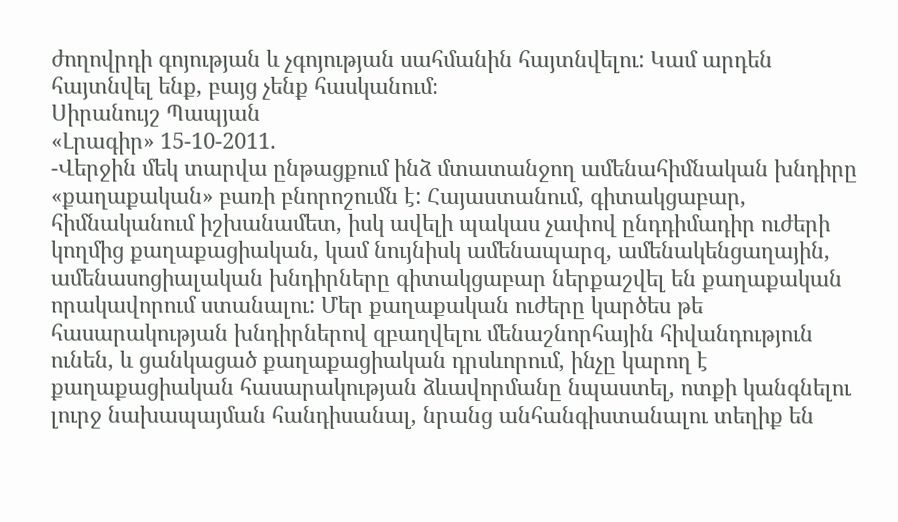ժողովրդի գոյության և չգոյության սահմանին հայտնվելու: Կամ արդեն հայտնվել ենք, բայց չենք հասկանում։
Սիրանույշ Պապյան
«Լրագիր» 15-10-2011.
-Վերջին մեկ տարվա ընթացքում ինձ մտատանջող ամենահիմնական խնդիրը «քաղաքական» բառի բնորոշումն է: Հայաստանում, գիտակցաբար, հիմնականում իշխանամետ, իսկ ավելի պակաս չափով ընդդիմադիր ուժերի կողմից քաղաքացիական, կամ նույնիսկ ամենապարզ, ամենակենցաղային, ամենասոցիալական խնդիրները գիտակցաբար ներքաշվել են քաղաքական որակավորում ստանալու: Մեր քաղաքական ուժերը կարծես թե հասարակության խնդիրներով զբաղվելու մենաշնորհային հիվանդություն ունեն, և ցանկացած քաղաքացիական դրսևորում, ինչը կարող է քաղաքացիական հասարակության ձևավորմանը նպաստել, ոտքի կանգնելու լուրջ նախապայման հանդիսանալ, նրանց անհանգիստանալու տեղիք են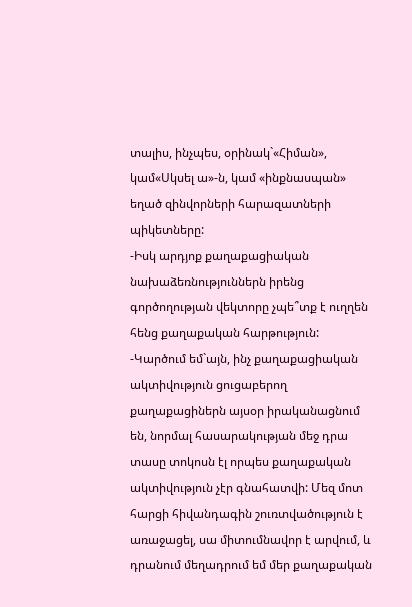տալիս, ինչպես, օրինակ`«Հիման», կամ«Սկսել ա»-ն, կամ «ինքնասպան» եղած զինվորների հարազատների պիկետները:
-Իսկ արդյոք քաղաքացիական նախաձեռնություններն իրենց գործողության վեկտորը չպե՞տք է ուղղեն հենց քաղաքական հարթություն:
-Կարծում եմ`այն, ինչ քաղաքացիական ակտիվություն ցուցաբերող քաղաքացիներն այսօր իրականացնում են, նորմալ հասարակության մեջ դրա տասը տոկոսն էլ որպես քաղաքական ակտիվություն չէր գնահատվի: Մեզ մոտ հարցի հիվանդագին շուռտվածություն է առաջացել, սա միտումնավոր է արվում, և դրանում մեղադրում եմ մեր քաղաքական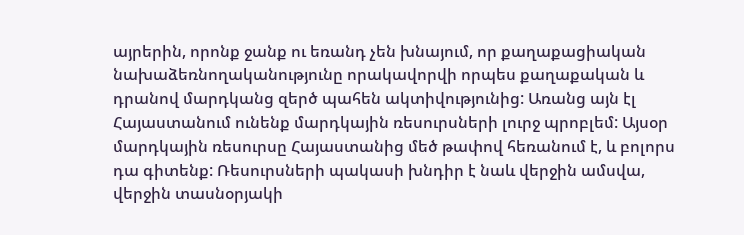այրերին, որոնք ջանք ու եռանդ չեն խնայում, որ քաղաքացիական նախաձեռնողականությունը որակավորվի որպես քաղաքական և դրանով մարդկանց զերծ պահեն ակտիվությունից: Առանց այն էլ Հայաստանում ունենք մարդկային ռեսուրսների լուրջ պրոբլեմ: Այսօր մարդկային ռեսուրսը Հայաստանից մեծ թափով հեռանում է, և բոլորս դա գիտենք: Ռեսուրսների պակասի խնդիր է նաև վերջին ամսվա, վերջին տասնօրյակի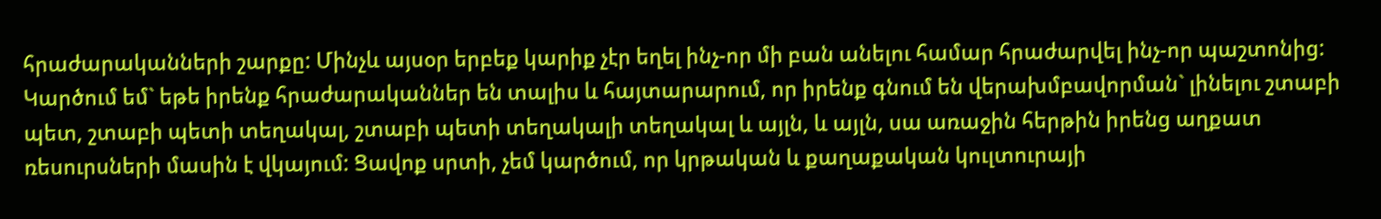հրաժարականների շարքը: Մինչև այսօր երբեք կարիք չէր եղել ինչ-որ մի բան անելու համար հրաժարվել ինչ-որ պաշտոնից: Կարծում եմ` եթե իրենք հրաժարականներ են տալիս և հայտարարում, որ իրենք գնում են վերախմբավորման` լինելու շտաբի պետ, շտաբի պետի տեղակալ, շտաբի պետի տեղակալի տեղակալ և այլն, և այլն, սա առաջին հերթին իրենց աղքատ ռեսուրսների մասին է վկայում: Ցավոք սրտի, չեմ կարծում, որ կրթական և քաղաքական կուլտուրայի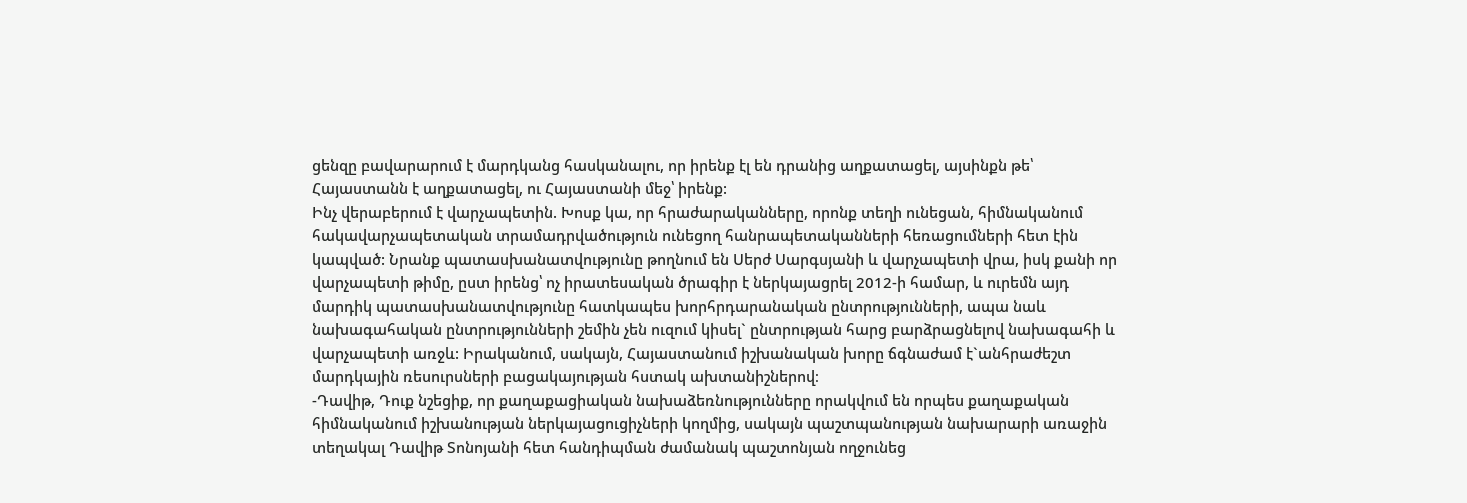ցենզը բավարարում է մարդկանց հասկանալու, որ իրենք էլ են դրանից աղքատացել, այսինքն թե՝ Հայաստանն է աղքատացել, ու Հայաստանի մեջ՝ իրենք:
Ինչ վերաբերում է վարչապետին. Խոսք կա, որ հրաժարականները, որոնք տեղի ունեցան, հիմնականում հակավարչապետական տրամադրվածություն ունեցող հանրապետականների հեռացումների հետ էին կապված: Նրանք պատասխանատվությունը թողնում են Սերժ Սարգսյանի և վարչապետի վրա, իսկ քանի որ վարչապետի թիմը, ըստ իրենց՝ ոչ իրատեսական ծրագիր է ներկայացրել 2012-ի համար, և ուրեմն այդ մարդիկ պատասխանատվությունը հատկապես խորհրդարանական ընտրությունների, ապա նաև նախագահական ընտրությունների շեմին չեն ուզում կիսել` ընտրության հարց բարձրացնելով նախագահի և վարչապետի առջև: Իրականում, սակայն, Հայաստանում իշխանական խորը ճգնաժամ է`անհրաժեշտ մարդկային ռեսուրսների բացակայության հստակ ախտանիշներով։
-Դավիթ, Դուք նշեցիք, որ քաղաքացիական նախաձեռնությունները որակվում են որպես քաղաքական հիմնականում իշխանության ներկայացուցիչների կողմից, սակայն պաշտպանության նախարարի առաջին տեղակալ Դավիթ Տոնոյանի հետ հանդիպման ժամանակ պաշտոնյան ողջունեց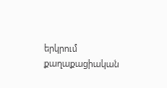երկրում քաղաքացիական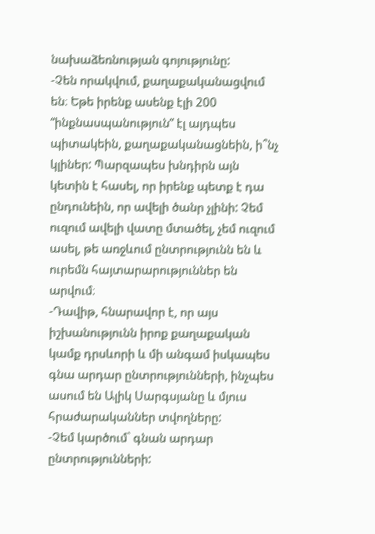նախաձեռնության գոյությունը:
-Չեն որակվում, քաղաքականացվում են։ Եթե իրենք ասենք էլի 200 “ինքնասպանություն” էլ այդպես պիտակեին, քաղաքականացնեին, ի՞նչ կլիներ: Պարզապես խնդիրն այն կետին է հասել, որ իրենք պետք է դա ընդունեին, որ ավելի ծանր չլինի: Չեմ ուզում ավելի վատը մտածել, չեմ ուզում ասել, թե առջևում ընտրությունն են և ուրեմն հայտարարություններ են արվում։
-Դավիթ, հնարավոր է, որ այս իշխանությունն իրոք քաղաքական կամք դրսևորի և մի անգամ իսկապես գնա արդար ընտրությունների, ինչպես ասում են Ալիկ Սարգսյանը և մյուս հրաժարականներ տվողները:
-Չեմ կարծում` գնան արդար ընտրությունների: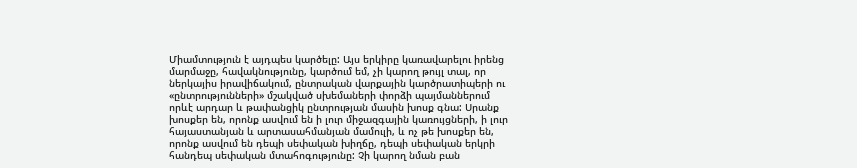Միամտություն է այդպես կարծելը: Այս երկիրը կառավարելու իրենց մարմաջը, հավակնությունը, կարծում եմ, չի կարող թույլ տալ, որ ներկայիս իրավիճակում, ընտրական վարքային կարծրատիպերի ու «ընտրությունների» մշակված սխեմաների փորձի պայմաններում որևէ արդար և թափանցիկ ընտրության մասին խոսք գնա: Սրանք խոսքեր են, որոնք ասվում են ի լուր միջազգային կառույցների, ի լուր հայաստանյան և արտասահմանյան մամուլի, և ոչ թե խոսքեր են, որոնք ասվում են դեպի սեփական խիղճը, դեպի սեփական երկրի հանդեպ սեփական մտահոգությունը: Չի կարող նման բան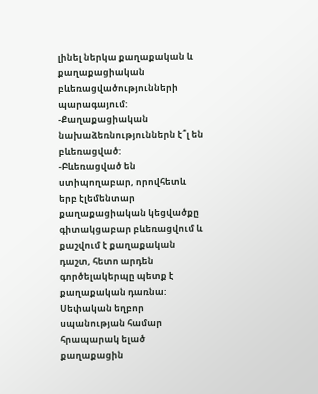լինել ներկա քաղաքական և քաղաքացիական բևեռացվածությունների պարագայում:
-Քաղաքացիական նախաձեռնություններն է՞լ են բևեռացված:
-Բևեռացված են ստիպողաբար, որովհետև երբ էլեմենտար քաղաքացիական կեցվածքը գիտակցաբար բևեռացվում և քաշվում է քաղաքական դաշտ, հետո արդեն գործելակերպը պետք է քաղաքական դառնա: Սեփական եղբոր սպանության համար հրապարակ ելած քաղաքացին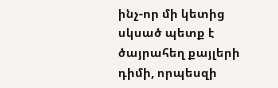ինչ-որ մի կետից սկսած պետք է ծայրահեղ քայլերի դիմի, որպեսզի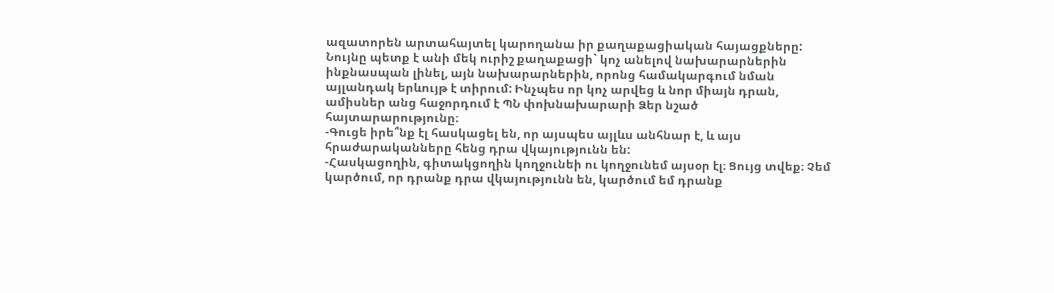ազատորեն արտահայտել կարողանա իր քաղաքացիական հայացքները: Նույնը պետք է անի մեկ ուրիշ քաղաքացի` կոչ անելով նախարարներին ինքնասպան լինել, այն նախարարներին, որոնց համակարգում նման այլանդակ երևույթ է տիրում: Ինչպես որ կոչ արվեց և նոր միայն դրան, ամիսներ անց հաջորդում է ՊՆ փոխնախարարի Ձեր նշած հայտարարությունը։
-Գուցե իրե՞նք էլ հասկացել են, որ այսպես այլևս անհնար է, և այս հրաժարականները հենց դրա վկայությունն են:
-Հասկացողին, գիտակցողին կողջունեի ու կողջունեմ այսօր էլ։ Ցույց տվեք։ Չեմ կարծում, որ դրանք դրա վկայությունն են, կարծում եմ դրանք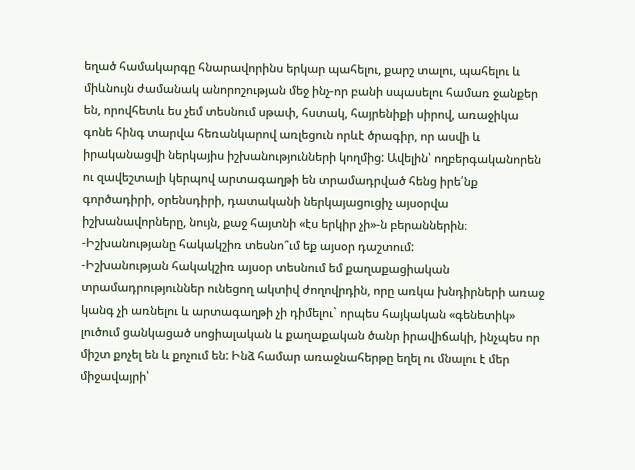եղած համակարգը հնարավորինս երկար պահելու, քարշ տալու, պահելու և միևնույն ժամանակ անորոշության մեջ ինչ-որ բանի սպասելու համառ ջանքեր են, որովհետև ես չեմ տեսնում սթափ, հստակ, հայրենիքի սիրով, առաջիկա գոնե հինգ տարվա հեռանկարով առլեցուն որևէ ծրագիր, որ ասվի և իրականացվի ներկայիս իշխանությունների կողմից: Ավելին՝ ողբերգականորեն ու զավեշտալի կերպով արտագաղթի են տրամադրված հենց իրե՛նք գործադիրի, օրենսդիրի, դատականի ներկայացուցիչ այսօրվա իշխանավորները, նույն, քաջ հայտնի «էս երկիր չի»-ն բերաններին։
-Իշխանությանը հակակշիռ տեսնո՞ւմ եք այսօր դաշտում:
-Իշխանության հակակշիռ այսօր տեսնում եմ քաղաքացիական տրամադրություններ ունեցող ակտիվ ժողովրդին, որը առկա խնդիրների առաջ կանգ չի առնելու և արտագաղթի չի դիմելու` որպես հայկական «գենետիկ» լուծում ցանկացած սոցիալական և քաղաքական ծանր իրավիճակի, ինչպես որ միշտ քոչել են և քոչում են: Ինձ համար առաջնահերթը եղել ու մնալու է մեր միջավայրի՝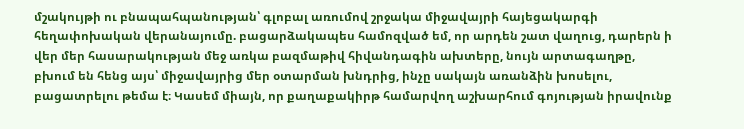մշակույթի ու բնապահպանության՝ գլոբալ առումով շրջակա միջավայրի հայեցակարգի հեղափոխական վերանայումը. բացարձակապես համոզված եմ, որ արդեն շատ վաղուց, դարերն ի վեր մեր հասարակության մեջ առկա բազմաթիվ հիվանդագին ախտերը, նույն արտագաղթը, բխում են հենց այս՝ միջավայրից մեր օտարման խնդրից, ինչը սակայն առանձին խոսելու, բացատրելու թեմա է։ Կասեմ միայն, որ քաղաքակիրթ համարվող աշխարհում գոյության իրավունք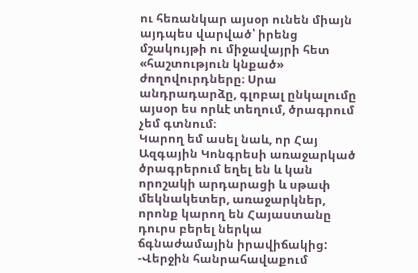ու հեռանկար այսօր ունեն միայն այդպես վարված՝ իրենց մշակույթի ու միջավայրի հետ «հաշտություն կնքած» ժողովուրդները։ Սրա անդրադարձը, գլոբալ ընկալումը այսօր ես որևէ տեղում, ծրագրում չեմ գտնում։
Կարող եմ ասել նաև, որ Հայ Ազգային Կոնգրեսի առաջարկած ծրագրերում եղել են և կան որոշակի արդարացի և սթափ մեկնակետեր, առաջարկներ, որոնք կարող են Հայաստանը դուրս բերել ներկա ճգնաժամային իրավիճակից:
-Վերջին հանրահավաքում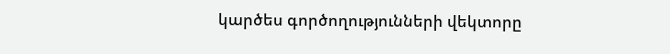կարծես գործողությունների վեկտորը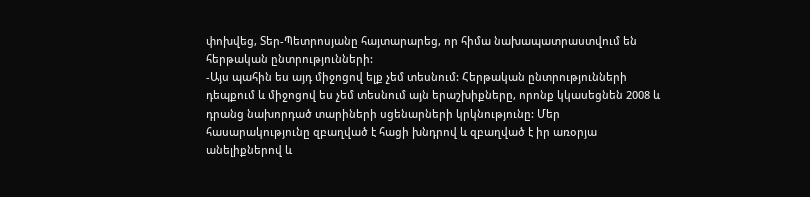փոխվեց, Տեր-Պետրոսյանը հայտարարեց, որ հիմա նախապատրաստվում են հերթական ընտրությունների:
-Այս պահին ես այդ միջոցով ելք չեմ տեսնում: Հերթական ընտրությունների դեպքում և միջոցով ես չեմ տեսնում այն երաշխիքները, որոնք կկասեցնեն 2008 և դրանց նախորդած տարիների սցենարների կրկնությունը: Մեր հասարակությունը զբաղված է հացի խնդրով և զբաղված է իր առօրյա անելիքներով և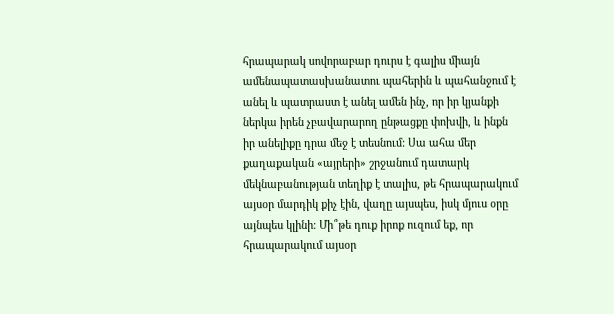հրապարակ սովորաբար դուրս է գալիս միայն ամենապատասխանատու պահերին և պահանջում է անել և պատրաստ է անել ամեն ինչ, որ իր կյանքի ներկա իրեն չբավարարող ընթացքը փոխվի, և ինքն իր անելիքը դրա մեջ է տեսնում: Սա ահա մեր քաղաքական «այրերի» շրջանում դատարկ մեկնաբանության տեղիք է տալիս, թե հրապարակում այսօր մարդիկ քիչ էին, վաղը այսպես, իսկ մյուս օրը այնպես կլինի։ Մի՞թե դուք իրոք ուզում եք, որ հրապարակում այսօր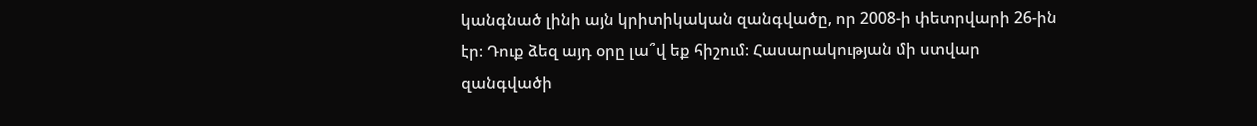կանգնած լինի այն կրիտիկական զանգվածը, որ 2008-ի փետրվարի 26-ին էր։ Դուք ձեզ այդ օրը լա՞վ եք հիշում։ Հասարակության մի ստվար զանգվածի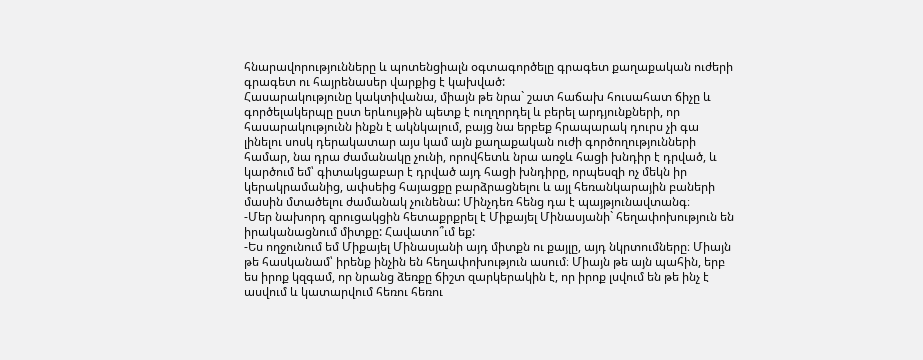հնարավորությունները և պոտենցիալն օգտագործելը գրագետ քաղաքական ուժերի գրագետ ու հայրենասեր վարքից է կախված:
Հասարակությունը կակտիվանա, միայն թե նրա` շատ հաճախ հուսահատ ճիչը և գործելակերպը ըստ երևույթին պետք է ուղղորդել և բերել արդյունքների, որ հասարակությունն ինքն է ակնկալում, բայց նա երբեք հրապարակ դուրս չի գա լինելու սոսկ դերակատար այս կամ այն քաղաքական ուժի գործողությունների համար, նա դրա ժամանակը չունի, որովհետև նրա առջև հացի խնդիր է դրված, և կարծում եմ՝ գիտակցաբար է դրված այդ հացի խնդիրը, որպեսզի ոչ մեկն իր կերակրամանից, ափսեից հայացքը բարձրացնելու և այլ հեռանկարային բաների մասին մտածելու ժամանակ չունենա: Մինչդեռ հենց դա է պայթյունավտանգ։
-Մեր նախորդ զրուցակցին հետաքրքրել է Միքայել Մինասյանի` հեղափոխություն են իրականացնում միտքը: Հավատո՞ւմ եք:
-Ես ողջունում եմ Միքայել Մինասյանի այդ միտքն ու քայլը, այդ նկրտումները։ Միայն թե հասկանամ՝ իրենք ինչին են հեղափոխություն ասում։ Միայն թե այն պահին, երբ ես իրոք կզգամ, որ նրանց ձեռքը ճիշտ զարկերակին է, որ իրոք լսվում են թե ինչ է ասվում և կատարվում հեռու հեռու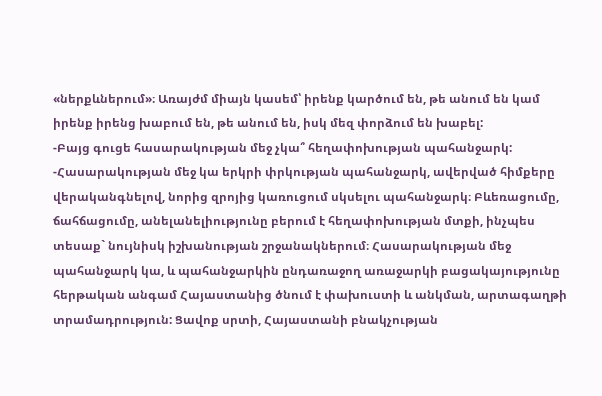«ներքևներում»։ Առայժմ միայն կասեմ՝ իրենք կարծում են, թե անում են կամ իրենք իրենց խաբում են, թե անում են, իսկ մեզ փորձում են խաբել:
-Բայց գուցե հասարակության մեջ չկա՞ հեղափոխության պահանջարկ:
-Հասարակության մեջ կա երկրի փրկության պահանջարկ, ավերված հիմքերը վերականգնելով, նորից զրոյից կառուցում սկսելու պահանջարկ։ Բևեռացումը, ճահճացումը, անելանելիությունը բերում է հեղափոխության մտքի, ինչպես տեսաք` նույնիսկ իշխանության շրջանակներում։ Հասարակության մեջ պահանջարկ կա, և պահանջարկին ընդառաջող առաջարկի բացակայությունը հերթական անգամ Հայաստանից ծնում է փախուստի և անկման, արտագաղթի տրամադրություն: Ցավոք սրտի, Հայաստանի բնակչության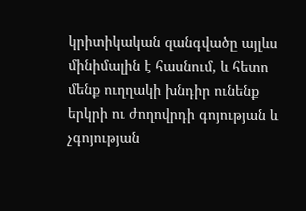կրիտիկական զանգվածը այլևս մինիմալին է հասնում, և հետո մենք ուղղակի խնդիր ունենք երկրի ու ժողովրդի գոյության և չգոյության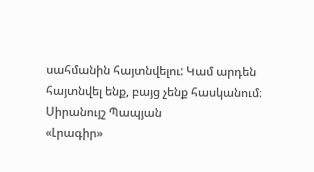սահմանին հայտնվելու: Կամ արդեն հայտնվել ենք, բայց չենք հասկանում։
Սիրանույշ Պապյան
«Լրագիր»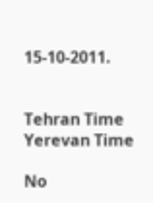15-10-2011.


Tehran Time
Yerevan Time

No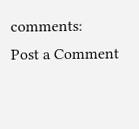comments:
Post a Comment